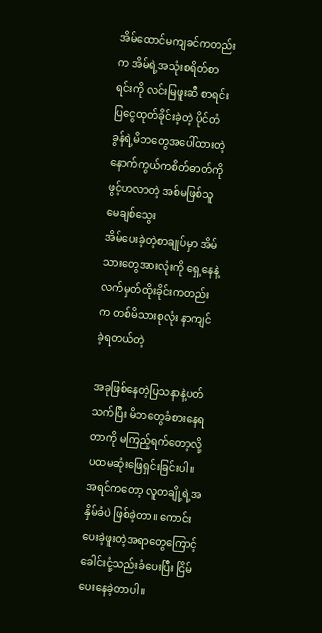အိမ်ထောင်မကျခင်ကတည်းက အိမ်ရဲ့အသုံးစရိတ်စာရင်းကို လင်းမြဖူးဆီ စာရင်းပြငွေထုတ်ခိုင်းခဲ့တဲ့ ပိုင်တံခွန်ရဲ့မိဘတွေအပေါ်ထားတဲ့ နောက်ကွယ်ကစိတ်ဓာတ်ကို ဖွင့်ဟလာတဲ့ အစ်မဖြစ်သူ မေချစ်သွေး
အိမ်ပေးခဲ့တဲ့စာချုပ်မှာ အိမ်သားတွေအားလုံးကို ရှေ့နေနဲ့ လက်မှတ်ထိုးခိုင်းကတည်းက တစ်မိသားစုလုံး နာကျင်ခဲ့ရတယ်တဲ့

အခုဖြစ်နေတဲ့ပြသနာနဲ့ပတ်သက်ပြီး မိဘတွေခံစားနေရတာကို မကြည့်ရက်တော့လို့ ပထမဆုံးဖြေရှင်းခြင်းပါ။
အရင်ကတော့ လူတချို့ရဲ့အနှိမ်ခံပဲ ဖြစ်ခဲ့တာ။ ကောင်းပေးခဲ့ဖူးတဲ့အရာတွေကြောင့် ခေါင်းငုံ့သည်းခံပေးပြီး ငြိမ်ပေးနေခဲ့တာပါ။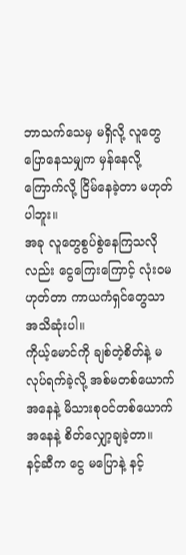ဘာသက်သေမှ မရှိလို့ လူတွေပြောနေသမျှက မှန်နေလို့ ကြောက်လို့ ငြိမ်နေခဲ့တာ မဟုတ်ပါဘူး။
အခု လူတွေစွပ်စွဲနေကြသလိုလည်း ငွေကြေးကြောင့် လုံးဝမဟုတ်တာ ကာယကံရှင်တွေသာ အသိဆုံးပါ။
ကိုယ့်မောင်ကို ချစ်တဲ့စိတ်နဲ့ မလုပ်ရက်ခဲ့လို့ အစ်မတစ်ယောက်အနေနဲ့ မိသားစုဝင်တစ်ယောက်အနေနဲ့ စိတ်လျှော့ချခဲ့တာ။
နင့်ဆီက ငွေ မပြောနဲ့ နင့်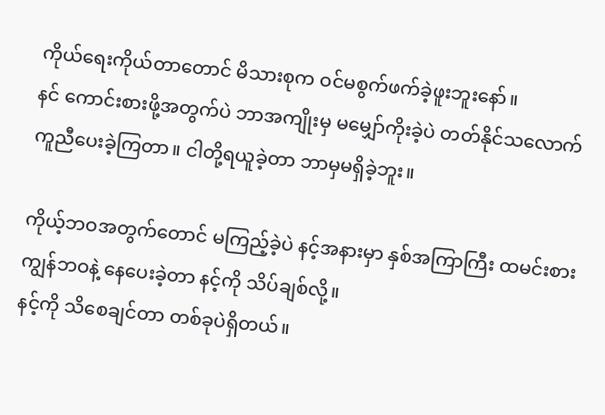ကိုယ်ရေးကိုယ်တာတောင် မိသားစုက ဝင်မစွက်ဖက်ခဲ့ဖူးဘူးနော်။
နင် ကောင်းစားဖို့အတွက်ပဲ ဘာအကျိုးမှ မမျှော်ကိုးခဲ့ပဲ တတ်နိုင်သလောက် ကူညီပေးခဲ့ကြတာ။ ငါတို့ရယူခဲ့တာ ဘာမှမရှိခဲ့ဘူး။

ကိုယ့်ဘဝအတွက်တောင် မကြည့်ခဲ့ပဲ နင့်အနားမှာ နှစ်အကြာကြီး ထမင်းစားကျွန်ဘဝနဲ့ နေပေးခဲ့တာ နင့်ကို သိပ်ချစ်လို့။
နင့်ကို သိစေချင်တာ တစ်ခုပဲရှိတယ်။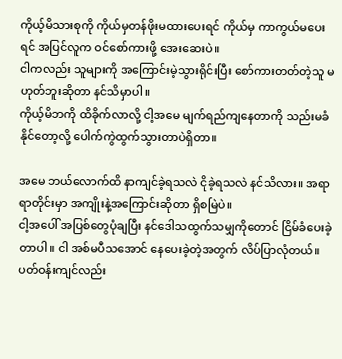ကိုယ့်မိသားစုကို ကိုယ်မှတန်ဖိုးမထားပေးရင် ကိုယ်မှ ကာကွယ်မပေးရင် အပြင်လူက ဝင်စော်ကားဖို့ အေးဆေးပဲ။
ငါကလည်း သူများကို အကြောင်းမဲ့သွားရိုင်းပြီး စော်ကားတတ်တဲ့သူ မဟုတ်ဘူးဆိုတာ နင်သိမှာပါ။
ကိုယ့်မိဘကို ထိခိုက်လာလို့ ငါ့အမေ မျက်ရည်ကျနေတာကို သည်းမခံနိုင်တော့လို့ ပေါက်ကွဲထွက်သွားတာပဲရှိတာ။

အမေ ဘယ်လောက်ထိ နာကျင်ခဲ့ရသလဲ ငိုခဲ့ရသလဲ နင်သိလား။ အရာရာတိုင်းမှာ အကျိုးနဲ့အကြောင်းဆိုတာ ရှိစမြဲပဲ။
ငါ့အပေါ် အပြစ်တွေပုံချပြီး နင်ဒေါသထွက်သမျှကိုတောင် ငြိမ်ခံပေးခဲ့တာပါ။ ငါ အစ်မပီသအောင် နေပေးခဲ့တဲ့အတွက် လိပ်ပြာလုံတယ်။
ပတ်ဝန်းကျင်လည်း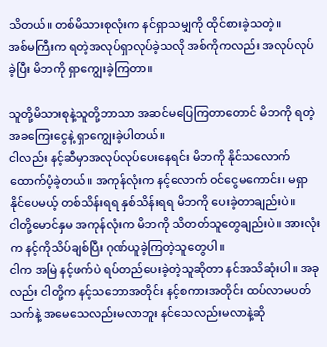သိတယ်။ တစ်မိသားစုလုံးက နင်ရှာသမျှကို ထိုင်စားခဲ့သတဲ့။
အစ်မကြီးက ရတဲ့အလုပ်ရှာလုပ်ခဲ့သလို အစ်ကိုကလည်း အလုပ်လုပ်ခဲ့ပြီး မိဘကို ရှာကျွေးခဲ့ကြတာ။

သူတို့မိသားစုနဲ့သူတို့ဘာသာ အဆင်မပြေကြတာတောင် မိဘကို ရတဲ့အခကြေးငွေနဲ့ ရှာကျွေးခဲ့ပါတယ်။
ငါလည်း နင့်ဆီမှာအလုပ်လုပ်ပေးနေရင်း မိဘကို နိုင်သလောက် ထောက်ပံ့ခဲ့တယ်။ အကုန်လုံးက နင့်လောက် ဝင်ငွေမကောင်း၊ မရှာနိုင်ပေမယ့် တစ်သိန်းရရ နှစ်သိန်းရရ မိဘကို ပေးခဲ့တာချည်းပဲ။
ငါတို့မောင်နှမ အကုန်လုံးက မိဘကို သိတတ်သူတွေချည်းပဲ။ အားလုံးက နင့်ကိုသိပ်ချစ်ပြီး ဂုဏ်ယူခဲ့ကြတဲ့သူတွေပါ။
ငါက အမြဲ နင့်ဖက်ပဲ ရပ်တည်ပေးခဲ့တဲ့သူဆိုတာ နင်အသိဆုံးပါ။ အခုလည်း ငါတို့က နင့်သဘောအတိုင်း နင့်စကားအတိုင်း ထပ်လာမပတ်သက်နဲ့ အမေသေလည်းမလာဘူး နင်သေလည်းမလာနဲ့ဆို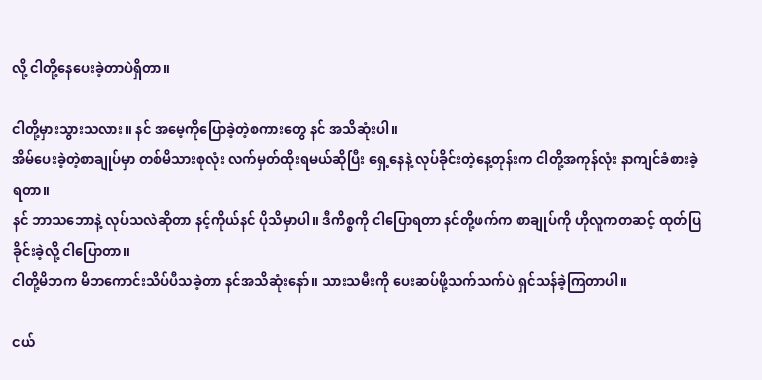လို့ ငါတို့နေပေးခဲ့တာပဲရှိတာ။

ငါတို့မှားသွားသလား။ နင် အမေ့ကိုပြောခဲ့တဲ့စကားတွေ နင် အသိဆုံးပါ။
အိမ်ပေးခဲ့တဲ့စာချုပ်မှာ တစ်မိသားစုလုံး လက်မှတ်ထိုးရမယ်ဆိုပြီး ရှေ့နေနဲ့ လုပ်ခိုင်းတဲ့နေ့တုန်းက ငါတို့အကုန်လုံး နာကျင်ခံစားခဲ့ရတာ။
နင် ဘာသဘောနဲ့ လုပ်သလဲဆိုတာ နင့်ကိုယ်နင် ပိုသိမှာပါ။ ဒီကိစ္စကို ငါပြောရတာ နင်တို့ဖက်က စာချုပ်ကို ဟိုလူကတဆင့် ထုတ်ပြခိုင်းခဲ့လို့ ငါပြောတာ။
ငါတို့မိဘက မိဘကောင်းသိပ်ပီသခဲ့တာ နင်အသိဆုံးနော်။ သားသမီးကို ပေးဆပ်ဖို့သက်သက်ပဲ ရှင်သန်ခဲ့ကြတာပါ။

ငယ်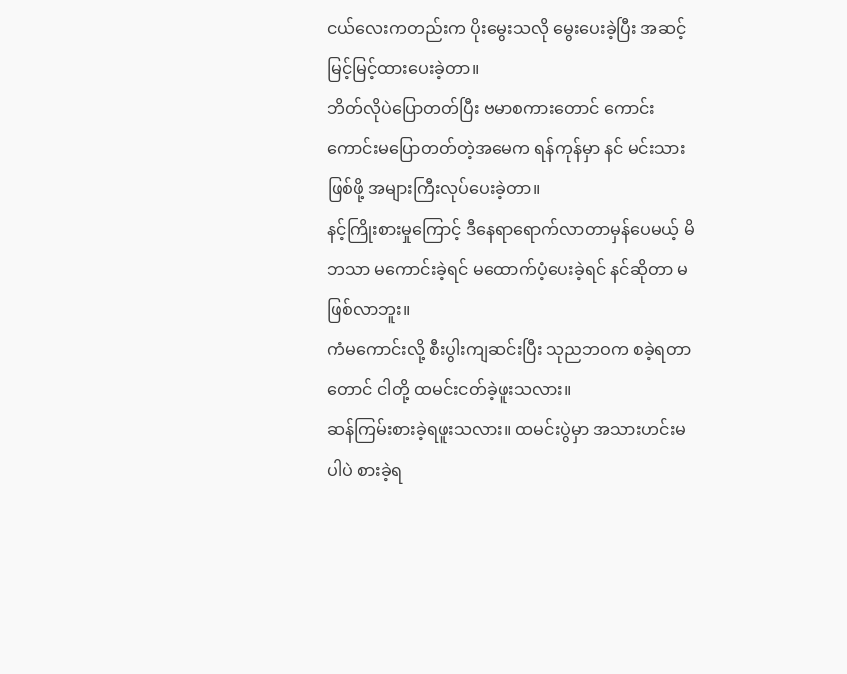ငယ်လေးကတည်းက ပိုးမွေးသလို မွေးပေးခဲ့ပြီး အဆင့်မြင့်မြင့်ထားပေးခဲ့တာ။
ဘိတ်လိုပဲပြောတတ်ပြီး ဗမာစကားတောင် ကောင်းကောင်းမပြောတတ်တဲ့အမေက ရန်ကုန်မှာ နင် မင်းသားဖြစ်ဖို့ အများကြီးလုပ်ပေးခဲ့တာ။
နင့်ကြိုးစားမှုကြောင့် ဒီနေရာရောက်လာတာမှန်ပေမယ့် မိဘသာ မကောင်းခဲ့ရင် မထောက်ပံ့ပေးခဲ့ရင် နင်ဆိုတာ မဖြစ်လာဘူး။
ကံမကောင်းလို့ စီးပွါးကျဆင်းပြီး သုညဘဝက စခဲ့ရတာတောင် ငါတို့ ထမင်းငတ်ခဲ့ဖူးသလား။
ဆန်ကြမ်းစားခဲ့ရဖူးသလား။ ထမင်းပွဲမှာ အသားဟင်းမပါပဲ စားခဲ့ရ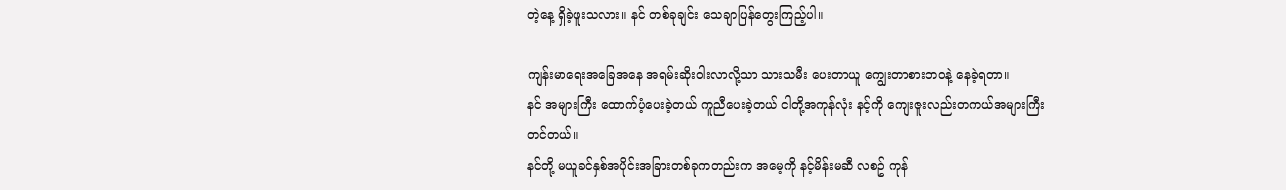တဲ့နေ့ ရှိခဲ့ဖူးသလား။ နင် တစ်ခုချင်း သေချာပြန်တွေးကြည့်ပါ။

ကျန်းမာရေးအခြေအနေ အရမ်းဆိုးဝါးလာလို့သာ သားသမီး ပေးတာယူ ကျွေးတာစားဘဝနဲ့ နေခဲ့ရတာ။
နင် အများကြီး ထောက်ပံ့ပေးခဲ့တယ် ကူညီပေးခဲ့တယ် ငါတို့အကုန်လုံး နင့်ကို ကျေးဇူးလည်းတကယ်အများကြီးတင်တယ်။
နင်တို့ မယူခင်နှစ်အပိုင်းအခြားတစ်ခုကတည်းက အမေ့ကို နင့်မိန်းမဆီ လစဥ် ကုန်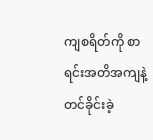ကျစရိတ်ကို စာရင်းအတိအကျနဲ့ တင်ခိုင်းခဲ့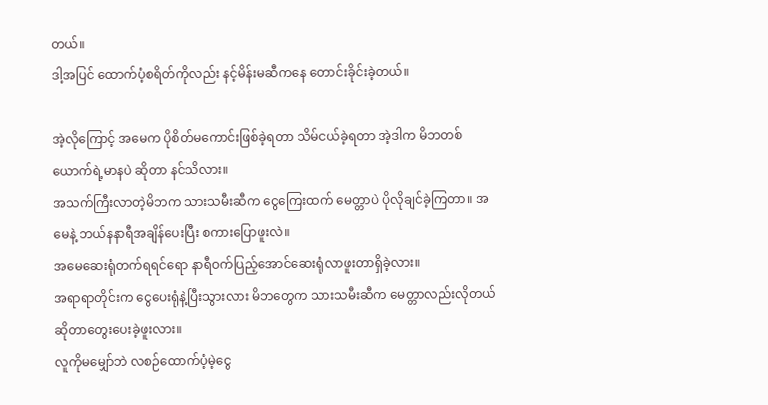တယ်။
ဒါ့အပြင် ထောက်ပံ့စရိတ်ကိုလည်း နင့်မိန်းမဆီကနေ တောင်းခိုင်းခဲ့တယ်။

အဲ့လိုကြောင့် အမေက ပိုစိတ်မကောင်းဖြစ်ခဲ့ရတာ သိမ်ငယ်ခဲ့ရတာ အဲ့ဒါက မိဘတစ်ယောက်ရဲ့မာနပဲ ဆိုတာ နင်သိလား။
အသက်ကြီးလာတဲ့မိဘက သားသမီးဆီက ငွေကြေးထက် မေတ္တာပဲ ပိုလိုချင်ခဲ့ကြတာ။ အမေနဲ့ ဘယ်နနာရီအချိန်ပေးပြီး စကားပြောဖူးလဲ။
အမေဆေးရုံတက်ရရင်ရော နာရီဝက်ပြည့်အောင်ဆေးရုံလာဖူးတာရှိခဲ့လား။
အရာရာတိုင်းက ငွေပေးရုံနဲ့ပြီးသွားလား မိဘတွေက သားသမီးဆီက မေတ္တာလည်းလိုတယ်ဆိုတာတွေးပေးခဲ့ဖူးလား။
လူကိုမမျှော်ဘဲ လစဉ်ထောက်ပံ့မဲ့ငွေ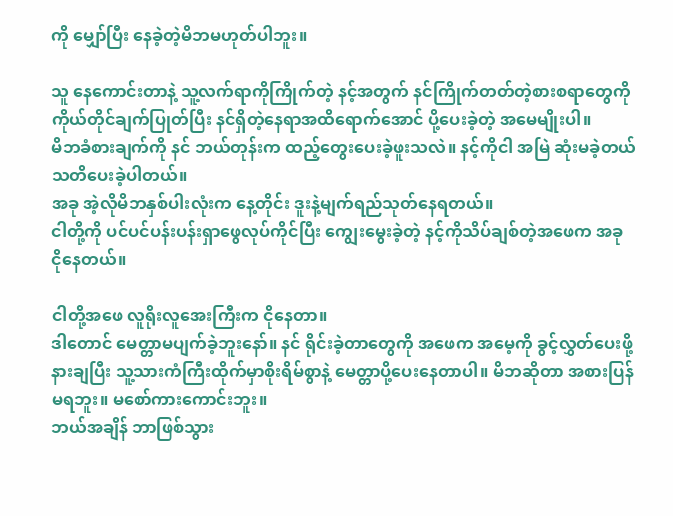ကို မျှော်ပြီး နေခဲ့တဲ့မိဘမဟုတ်ပါဘူး။

သူ နေကောင်းတာနဲ့ သူ့လက်ရာကိုကြိုက်တဲ့ နင့်အတွက် နင်ကြိုက်တတ်တဲ့စားစရာတွေကို ကိုယ်တိုင်ချက်ပြုတ်ပြီး နင်ရှိတဲ့နေရာအထိရောက်အောင် ပို့ပေးခဲ့တဲ့ အမေမျိုးပါ။
မိဘခံစားချက်ကို နင် ဘယ်တုန်းက ထည့်တွေးပေးခဲ့ဖူးသလဲ။ နင့်ကိုငါ အမြဲ ဆုံးမခဲ့တယ် သတိပေးခဲ့ပါတယ်။
အခု အဲ့လိုမိဘနှစ်ပါးလုံးက နေ့တိုင်း ဒူးနဲ့မျက်ရည်သုတ်နေရတယ်။
ငါတို့ကို ပင်ပင်ပန်းပန်းရှာဖွေလုပ်ကိုင်ပြီး ကျွေးမွေးခဲ့တဲ့ နင့်ကိုသိပ်ချစ်တဲ့အဖေက အခု ငိုနေတယ်။

ငါတို့အဖေ လူရိုးလူအေးကြီးက ငိုနေတာ။
ဒါတောင် မေတ္တာမပျက်ခဲ့ဘူးနော်။ နင် ရိုင်းခဲ့တာတွေကို အဖေက အမေ့ကို ခွင့်လွှတ်ပေးဖို့နားချပြီး သူ့သားကံကြီးထိုက်မှာစိုးရိမ်စွာနဲ့ မေတ္တာပို့ပေးနေတာပါ။ မိဘဆိုတာ အစားပြန်မရဘူး။ မစော်ကားကောင်းဘူး။
ဘယ်အချိန် ဘာဖြစ်သွား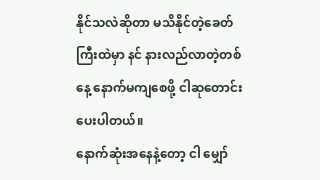နိုင်သလဲဆိုတာ မသိနိုင်တဲ့ခေတ်ကြီးထဲမှာ နင် နားလည်လာတဲ့တစ်နေ့ နောက်မကျစေဖို့ ငါဆုတောင်းပေးပါတယ်။
နောက်ဆုံးအနေနဲ့တော့ ငါ မျှော်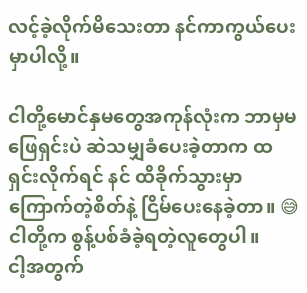လင့်ခဲ့လိုက်မိသေးတာ နင်ကာကွယ်ပေးမှာပါလို့။

ငါတို့မောင်နှမတွေအကုန်လုံးက ဘာမှမဖြေရှင်းပဲ ဆဲသမျှခံပေးခဲ့တာက ထရှင်းလိုက်ရင် နင် ထိခိုက်သွားမှာကြောက်တဲ့စိတ်နဲ့ ငြိမ်ပေးနေခဲ့တာ။ 😅
ငါတို့က စွန့်ပစ်ခံခဲ့ရတဲ့လူတွေပါ။
ငါ့အတွက်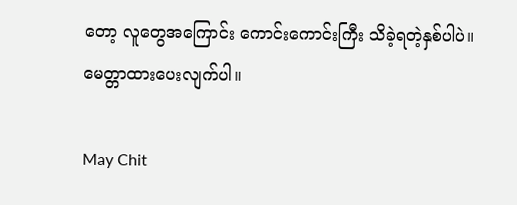တော့ လူတွေအကြောင်း ကောင်းကောင်းကြီး သိခဲ့ရတဲ့နှစ်ပါပဲ။
မေတ္တာထားပေးလျက်ပါ။

May Chit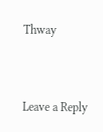Thway


Leave a Reply